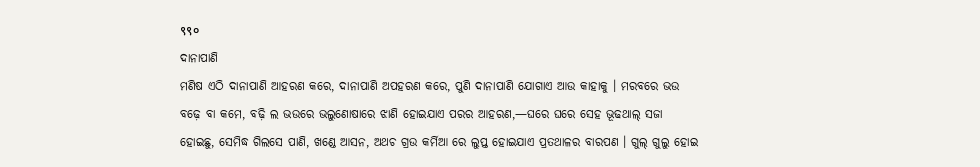९९०
ଦାନାପାଣି
ମଣିଷ ଏଠି ଦାନାପାଣି ଆହରଣ କରେ, ଦାନାପାଣି ଅପହରଣ କରେ, ପୁଣି ଦାନାପାଣି ଯୋଗାଏ ଆଉ କାହାକୁ । ମରବରେ ଭଉ ବଢ଼େ ବା କମେ, ବଢ଼ି ଲ ଭଉରେ ଭଲୁଣୋଷାରେ ଝାଣି ହୋଇଯାଏ ପରର ଆହରଣ,—ଘରେ ଘରେ ସେହ ଭୂଢଥାଲ୍ ସଜା ହୋଇଛୁ, ସେମିଦ୍ଧ ଗିଲସେ ପାଣି, ଖଣ୍ଡେ ଆସନ, ଅଥଚ ଗ୍ରଉ କର୍ମିଆ ରେ ଲୁପ୍ତ ହୋଇଯାଏ ପ୍ରତଥାଳର ବାରପଣ । ଗୁଲ୍ ଗୁଲୁ ହୋଇ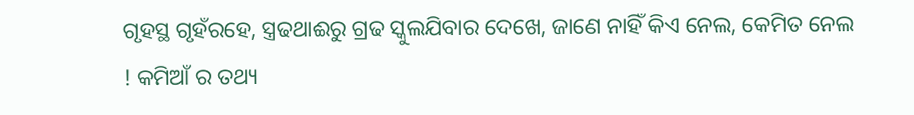ଗୃହସ୍ଥ ଗୃହଁରହେ, ସ୍ତ୍ରଢଥାଈରୁ ଗ୍ରଢ ସ୍କୁଲଯିବାର ଦେଖେ, ଜାଣେ ନାହିଁ କିଏ ନେଲ, କେମିତ ନେଲ ! କମିଆଁ ର ତଥ୍ୟ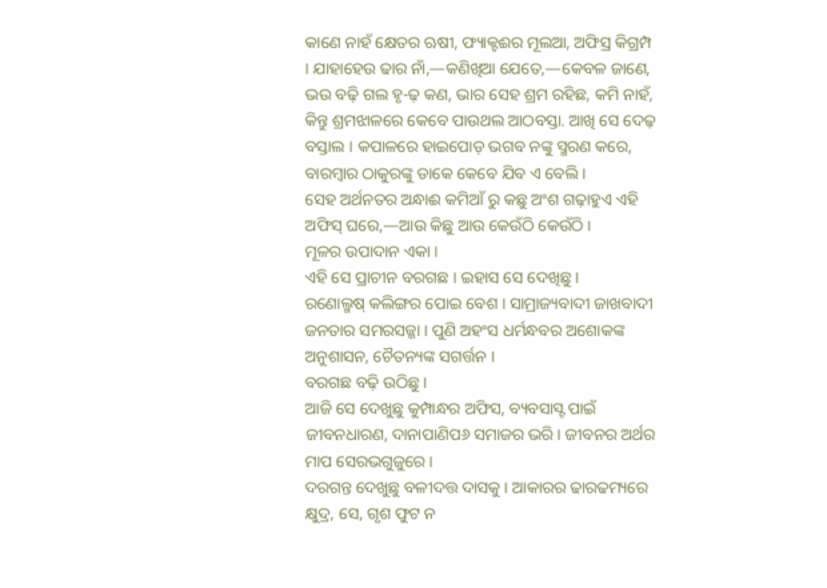କାଣେ ନାହଁ କ୍ଷେତର ଋଷୀ, ଫ୍ୟାକ୍ଟଈର ମୂଲଆ, ଅଫିସ୍ର କିଗ୍ରମ୍ପ । ଯାହାହେଉ ଢାର ନାଁ,—କଣିଖିଆ ଯେତେ,—କେବଳ ଜାଣେ, ଭଉ ବଢ଼ି ଗଲ ହୃ-ଢ଼ କଣ, ଭାର ସେହ ଶ୍ରମ ରହିଛ, କମି ନାହଁ, କିନ୍ତୁ ଶ୍ରମଝାଳରେ କେବେ ପାଉଥଲ ଆଠବସ୍ତା. ଆଖି ସେ ଦେଢ଼ ବସ୍ତାଲ । କପାଳରେ ହାଇପୋଡ଼ ଭଗବ ନଙ୍କୁ ସ୍ମରଣ କରେ, ବାରମ୍ବାର ଠାକୁରଙ୍କୁ ଡାକେ କେବେ ଯିବ ଏ ବେଲି ।
ସେହ ଅର୍ଥନତର ଅନ୍ଧାଈ କମିଆଁ ରୁ କଛୁ ଅଂଶ ଗଢ଼ାହୁଏ ଏହି ଅଫିସ୍ ଘରେ,—ଆଉ କିଛୁ ଆଉ କେଉଁଠି କେଉଁଠି I
ମୂଳର ଉପାଦାନ ଏକା ।
ଏହି ସେ ପ୍ରାଚୀନ ବରଗଛ । ଇହାସ ସେ ଦେଖିଛୁ ।
ରଣୋଲ୍ମଷ୍ କଲିଙ୍ଗର ପୋଇ ବେଶ । ସାମ୍ରାଜ୍ୟବାଦୀ ଜାଖବାଦୀ ଜନତାର ସମରସଜ୍ଜା । ପୁଣି ଅହଂସ ଧର୍ମନ୍ଧବର ଅଶୋକଙ୍କ ଅନୁଶାସନ, ଚୈତନ୍ୟଙ୍କ ସଗର୍ତ୍ତନ ।
ବରଗଛ ବଢ଼ି ଉଠିଛୁ ।
ଆଜି ସେ ଦେଖୁଛୁ କୁମ୍ପାନ୍ଧର ଅଫିସ, ବ୍ୟବସାସ୍ଟ ପାଇଁ ଜୀବନଧାରଣ, ଦାନାପାଣିପ୬ ସମାଜର ଭରି । ଜୀବନର ଅର୍ଥର ମାପ ସେରଭଗୁଜୁରେ ।
ଦରଗନ୍ତ ଦେଖୁଛୁ ବଳୀଦତ୍ତ ଦାସକୁ । ଆକାରର ଢାରଢମ୍ୟରେ କ୍ଷୁଦ୍ର, ସେ, ଗୃଶ ଫୁଟ ନ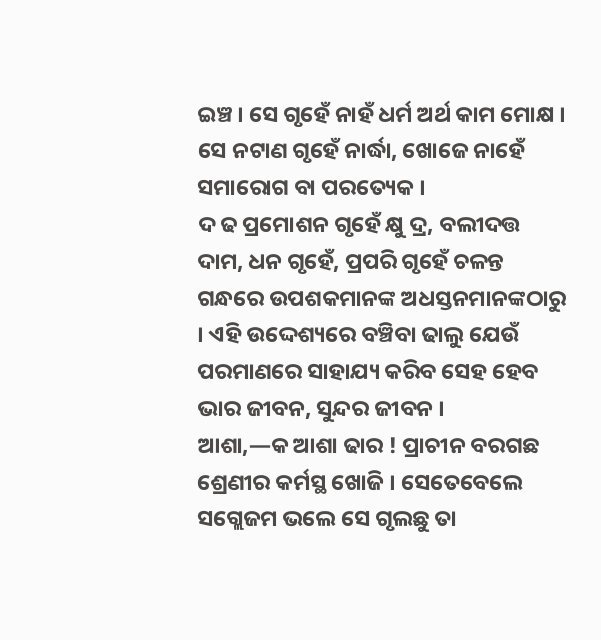ଇଞ୍ଚ । ସେ ଗୃହେଁ ନାହଁ ଧର୍ମ ଅର୍ଥ କାମ ମୋକ୍ଷ । ସେ ନଟାଣ ଗୃହେଁ ନାର୍ଦ୍ଧା, ଖୋଜେ ନାହେଁ ସମାରୋଗ ବା ପରତ୍ୟେକ ।
ଦ ଢ ପ୍ରମୋଶନ ଗୃହେଁ କ୍ଷୁ ଦ୍ର, ବଲୀଦତ୍ତ ଦାମ, ଧନ ଗୃହେଁ, ପ୍ରପରି ଗୃହେଁ ଚଳନ୍ତ ଗନ୍ଧରେ ଉପଶକମାନଙ୍କ ଅଧସ୍ତନମାନଙ୍କଠାରୁ । ଏହି ଉଦ୍ଦେଶ୍ୟରେ ବଞ୍ଚିବା ଢାଲୁ ଯେଉଁ ପରମାଣରେ ସାହାଯ୍ୟ କରିବ ସେହ ହେବ ଭାର ଜୀବନ, ସୁନ୍ଦର ଜୀବନ ।
ଆଶା,—କ ଆଶା ଢାର ! ପ୍ରାଚୀନ ବରଗଛ ଶ୍ରେଣୀର କର୍ମସ୍ଥ ଖୋଜି । ସେତେବେଲେ ସଗ୍ଲେଜମ ଭଲେ ସେ ଗୃଲଛୁ ତା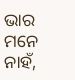ଭାର ମନେ ନାହଁ,